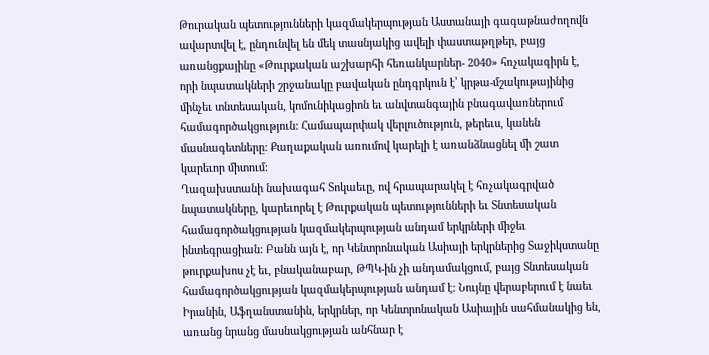Թուրական պետությունների կազմակերպության Աստանայի գագաթնաժողովն ավարտվել է, ընդունվել են մեկ տասնյակից ավելի փաստաթղթեր, բայց առանցքայինը «Թուրքական աշխարհի հեռանկարներ- 2040» հռչակագիրն է, որի նպատակների շրջանակը բավական ընդգրկուն է՝ կրթա-մշակութայինից մինչեւ տնտեսական, կոմունիկացիոն եւ անվտանգային բնագավառներում համագործակցություն: Համապարփակ վերլուծություն, թերեւս, կանեն մասնագետները: Քաղաքական առումով կարելի է առանձնացնել մի շատ կարեւոր միտում:
Ղազախստանի նախագահ Տոկաեւը, ով հրապարակել է հռչակագրված նպատակները, կարեւորել է Թուրքական պետությունների եւ Տնտեսական համագործակցության կազմակերպության անդամ երկրների միջեւ ինտեգրացիան: Բանն այն է, որ Կենտրոնական Ասիայի երկրներից Տաջիկստանը թուրքախոս չէ եւ, բնականաբար, ԹՊԿ-ին չի անդամակցում, բայց Տնտեսական համագործակցության կազմակերպության անդամ է: Նույնը վերաբերում է նաեւ Իրանին, Աֆղանստանին, երկրներ, որ Կենտրոնական Ասիային սահմանակից են, առանց նրանց մասնակցության անհնար է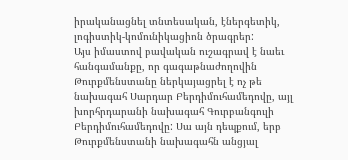իրականացնել տնտեսական, էներգետիկ, լոգիստիկ-կոմունիկացիոն ծրագրեր:
Այս իմաստով բավական ուշագրավ է նաեւ հանգամանքը, որ գագաթնաժողովին Թուրքմենստանը ներկայացրել է ոչ թե նախագահ Սարդար Բերդիմուհամեդովը, այլ խորհրդարանի նախագահ Գուրբանգուլի Բերդիմուհամեդովը: Սա այն դեպքում, երբ Թուրքմենստանի նախագահն անցյալ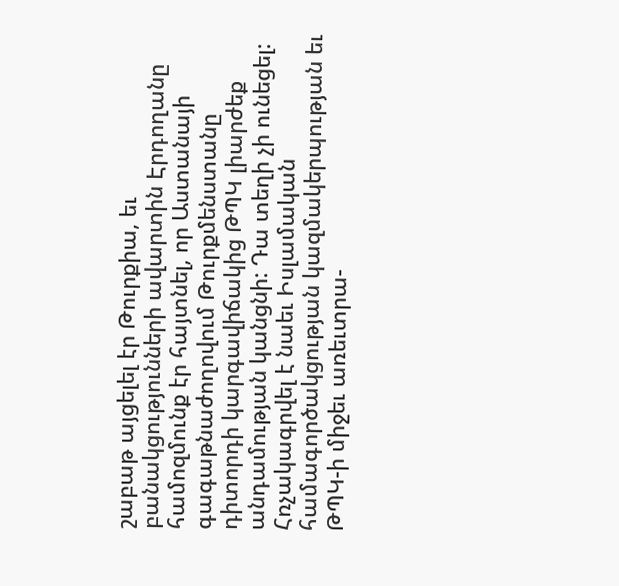շաբաթ այցելել էր Թուրքիա, եւ բանակցությունների ավարտին Էրդողանը համոզմունք էր հայտնել, որ Աստանայի գագաթնաժողովում Թուրքմենստանը դիտորդի կարգավիճակից ԹՊԿ լիարժեք անդամության կանցնի: Դա տեղի չի ունեցել:
Հռչակագրվել է նաեւ Իսլամական համագործակցության կազմակերպության եւ ԹՊԿ-ի միջեւ առեւտրա-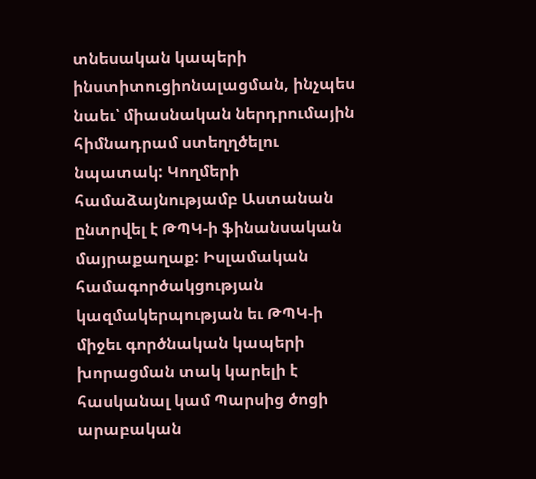տնեսական կապերի ինստիտուցիոնալացման, ինչպես նաեւ՝ միասնական ներդրումային հիմնադրամ ստեղղծելու նպատակ: Կողմերի համաձայնությամբ Աստանան ընտրվել է ԹՊԿ-ի ֆինանսական մայրաքաղաք: Իսլամական համագործակցության կազմակերպության եւ ԹՊԿ-ի միջեւ գործնական կապերի խորացման տակ կարելի է հասկանալ կամ Պարսից ծոցի արաբական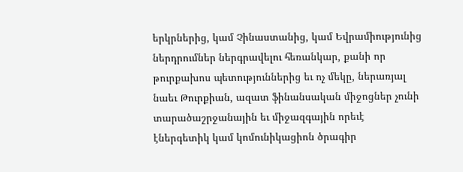երկրներից, կամ Չինաստանից, կամ Եվրամիությունից ներդրումներ ներգրավելու հեռանկար, քանի որ թուրքախոս պետություններից եւ ոչ մեկը, ներառյալ նաեւ Թուրքիան, ազատ ֆինանսական միջոցներ չունի տարածաշրջանային եւ միջազգային որեւէ էներգետիկ կամ կոմունիկացիոն ծրագիր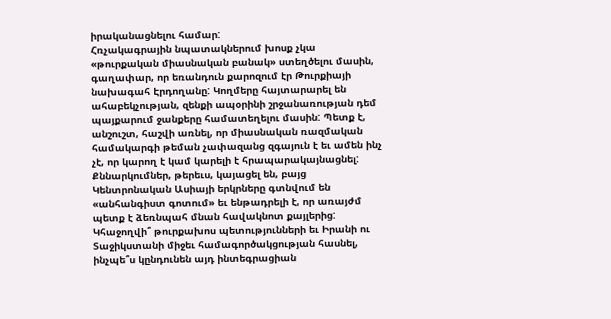իրականացնելու համար:
Հռչակագրային նպատակներում խոսք չկա «թուրքական միասնական բանակ» ստեղծելու մասին, գաղափար, որ եռանդուն քարոզում էր Թուրքիայի նախագահ Էրդողանը: Կողմերը հայտարարել են ահաբեկչության, զենքի ապօրինի շրջանառության դեմ պայքարում ջանքերը համատեղելու մասին: Պետք է, անշուշտ, հաշվի առնել, որ միասնական ռազմական համակարգի թեման չափազանց զգայուն է եւ ամեն ինչ չէ, որ կարող է կամ կարելի է հրապարակայնացնել: Քննարկումներ, թերեւս, կայացել են, բայց Կենտրոնական Ասիայի երկրները գտնվում են «անհանգիստ գոտում» եւ ենթադրելի է, որ առայժմ պետք է ձեռնպահ մնան հավակնոտ քայլերից:
Կհաջողվի՞ թուրքախոս պետությունների եւ Իրանի ու Տաջիկստանի միջեւ համագործակցության հասնել, ինչպե՞ս կընդունեն այդ ինտեգրացիան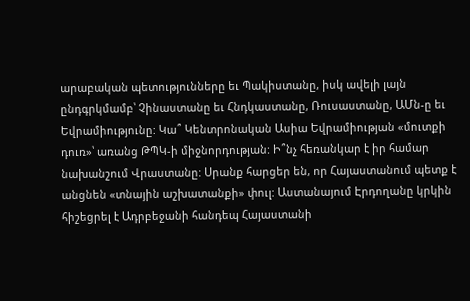արաբական պետությունները եւ Պակիստանը, իսկ ավելի լայն ընդգրկմամբ՝ Չինաստանը եւ Հնդկաստանը, Ռուսաստանը, ԱՄն-ը եւ Եվրամիությունը: Կա՞ Կենտրոնական Ասիա Եվրամիության «մուտքի դուռ»՝ առանց ԹՊԿ-ի միջնորդության: Ի՞նչ հեռանկար է իր համար նախանշում Վրաստանը: Սրանք հարցեր են, որ Հայաստանում պետք է անցնեն «տնային աշխատանքի» փուլ: Աստանայում Էրդողանը կրկին հիշեցրել է Ադրբեջանի հանդեպ Հայաստանի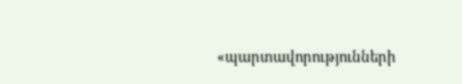«պարտավորությունների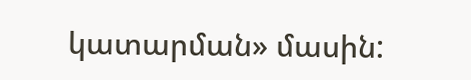կատարման» մասին: